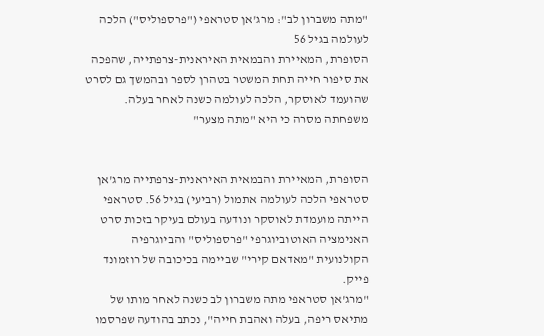"מתה משברון לב": מרג'אן סטראפי ("פרספוליס") הלכה לעולמה בגיל 56
הסופרת, המאיירת והבמאית האיראנית-צרפתייה, שהפכה את סיפור חייה תחת המשטר בטהרן לספר ובהמשך גם לסרט שהועמד לאוסקר, הלכה לעולמה כשנה לאחר בעלה. משפחתה מסרה כי היא "מתה מצער"


הסופרת, המאיירת והבמאית האיראנית-צרפתייה מרג'אן סטראפי הלכה לעולמה אתמול (רביעי) בגיל 56. סטראפי הייתה מועמדת לאוסקר ונודעה בעולם בעיקר בזכות סרט האנימציה האוטוביוגרפי "פרספוליס" והביוגרפיה הקולנועית "מאדאם קירי" שביימה בכיכובה של רוזמונד פייק.
"מרג'אן סטראפי מתה משברון לב כשנה לאחר מותו של מתיאס ריפה, בעלה ואהבת חייה", נכתב בהודעה שפרסמו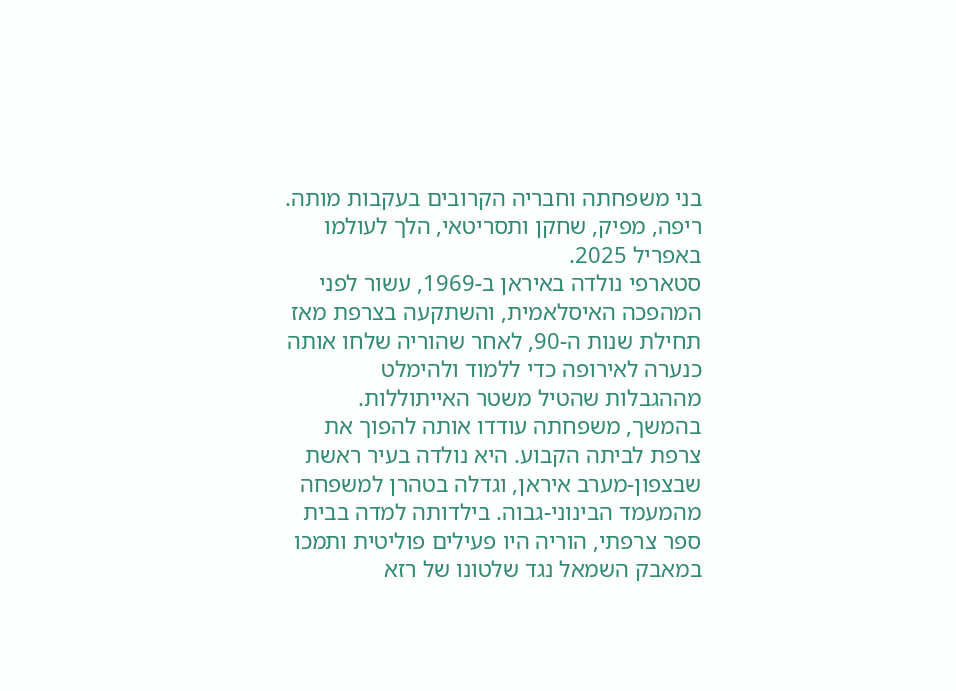בני משפחתה וחבריה הקרובים בעקבות מותה. ריפה, מפיק, שחקן ותסריטאי, הלך לעולמו באפריל 2025.
סטארפי נולדה באיראן ב-1969, עשור לפני המהפכה האיסלאמית, והשתקעה בצרפת מאז תחילת שנות ה-90, לאחר שהוריה שלחו אותה כנערה לאירופה כדי ללמוד ולהימלט מההגבלות שהטיל משטר האייתוללות. בהמשך, משפחתה עודדו אותה להפוך את צרפת לביתה הקבוע. היא נולדה בעיר ראשת שבצפון-מערב איראן, וגדלה בטהרן למשפחה מהמעמד הבינוני-גבוה. בילדותה למדה בבית ספר צרפתי, הוריה היו פעילים פוליטית ותמכו במאבק השמאל נגד שלטונו של רזא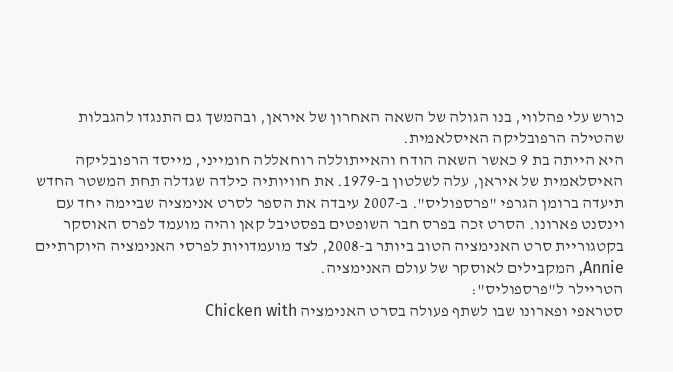כורש עלי פהלווי, בנו הגולה של השאה האחרון של איראן, ובהמשך גם התנגדו להגבלות שהטילה הרפובליקה האיסלאמית.
היא הייתה בת 9 כאשר השאה הודח והאייתוללה רוחאללה חומייני, מייסד הרפובליקה האיסלאמית של איראן, עלה לשלטון ב-1979. את חוויותיה כילדה שגדלה תחת המשטר החדש תיעדה ברומן הגרפי "פרספוליס". ב-2007 עיבדה את הספר לסרט אנימציה שביימה יחד עם וינסנט פארונו. הסרט זכה בפרס חבר השופטים בפסטיבל קאן והיה מועמד לפרס האוסקר בקטגוריית סרט האנימציה הטוב ביותר ב-2008, לצד מועמדויות לפרסי האנימציה היוקרתיים Annie, המקבילים לאוסקר של עולם האנימציה.
הטריילר ל"פרספוליס":
סטראפי ופארונו שבו לשתף פעולה בסרט האנימציה Chicken with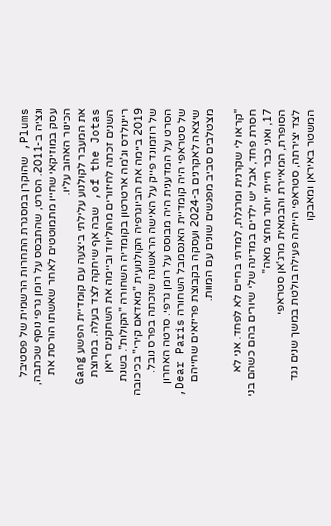Plums, שהוקרן במסגרת התחרות הרשמית של פסטיבל ונציה ב-2011. הסרט, שהתבסס על רומן גרפי נוסף שכתבה, עסק במוזיקאי שחייו מתמוטטים לאחר שאשתו הורסת את הכינור האהוב עליו.
את המעבר לקולנוע עלילתי ביצעה עם קומדיית הפשע Gang of the Jotas, שבה אף שיחקה לצד בעלה. במרוצת השנים זכתה לחיזורים מהוליווד וביימה את השחקנים ריאן ריינולדס וג'מה ארטרטון בקומדיה השחורה "הקולות". בשנת 2019 ביימה את הביוגרפיה הקולנועית "מאדאם קירי" בכיכובה של רוזמונד פייק על האישה הראשונה שזכתה בפרס נובל. הסרט על המדענית היה מבוסס על רומן גרפי. סרטה האחרון של סטראפי היה קומדיית האנסמבל השחורה Dear Paris, שיצאה לאקרנים ב-2024 ועסקה בקבוצת פריזאים שחייהם מצטלבים סביב מפגשים שונים עם המוות.

"קראו לי שקרנית ומרגלת, למדתי בחיים לא לפחד. אני לא חסרת פחד, אבל יש ילדים במדינה שלי שיורים בהם כשהם בני 17, ואני כבר חייתי יותר מחצי מאה"
הסופרת, המאיירת והבמאית מרג'אן סטראפי
לצד יצירתה, סטראפי הייתה פעילה בולטת במשך שנים נגד המשטר באיראן ומאבקו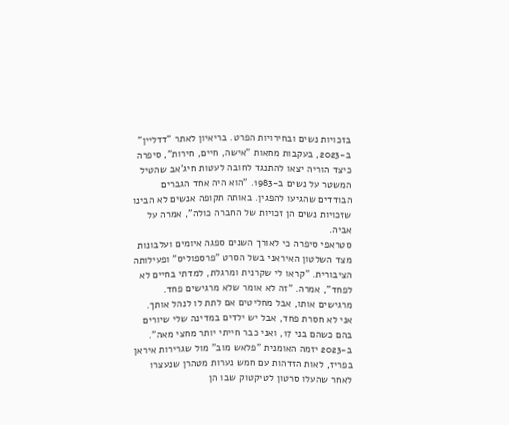בזכויות נשים ובחירויות הפרט. בריאיון לאתר "דדליין" ב-2023, בעקבות מחאות "אישה, חיים, חירות", סיפרה כיצד הוריה יצאו להתנגד לחובה לעטות חיג'אב שהטיל המשטר על נשים ב-1983. "הוא היה אחד הגברים הבודדים שהגיעו להפגין. באותה תקופה אנשים לא הבינו שזכויות נשים הן זכויות של החברה כולה", אמרה על אביה.
סטראפי סיפרה כי לאורך השנים ספגה איומים ועלבונות מצד השלטון האיראני בשל הסרט "פרספוליס" ופעילותה הציבורית. "קראו לי שקרנית ומרגלת, למדתי בחיים לא לפחד", אמרה. "זה לא אומר שלא מרגישים פחד. מרגישים אותו, אבל מחליטים אם לתת לו לנהל אותך. אני לא חסרת פחד, אבל יש ילדים במדינה שלי שיורים בהם כשהם בני 17, ואני כבר חייתי יותר מחצי מאה".
ב-2023 יזמה האומנית "פלאש מוב" מול שגרירות איראן בפריז, לאות הזדהות עם חמש נערות מטהרן שנעצרו לאחר שהעלו סרטון לטיקטוק שבו הן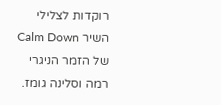רוקדות לצלילי השיר Calm Down של הזמר הניגרי רמה וסלינה גומז.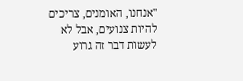"אנחנו, האומנים, צריכים להיות צנועים, אבל לא לעשות דבר זה גרוע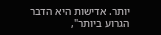יותר. אדישות היא הדבר הגרוע ביותר",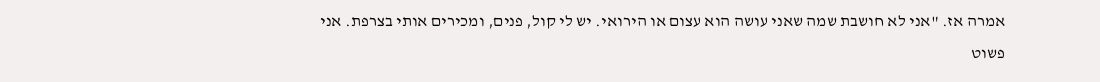אמרה אז. "אני לא חושבת שמה שאני עושה הוא עצום או הירואי. יש לי קול, פנים, ומכירים אותי בצרפת. אני פשוט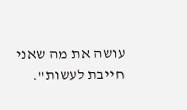עושה את מה שאני חייבת לעשות".